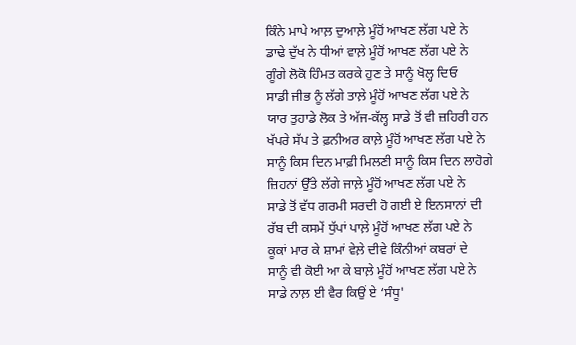ਕਿੰਨੇ ਮਾਪੇ ਆਲ਼ ਦੁਆਲ਼ੇ ਮੂੰਹੋਂ ਆਖਣ ਲੱਗ ਪਏ ਨੇ
ਡਾਢੇ ਦੁੱਖ ਨੇ ਧੀਆਂ ਵਾਲ਼ੇ ਮੂੰਹੋਂ ਆਖਣ ਲੱਗ ਪਏ ਨੇ
ਗੂੰਗੇ ਲੋਕੋ ਹਿੰਮਤ ਕਰਕੇ ਹੁਣ ਤੇ ਸਾਨੂੰ ਖੋਲ੍ਹ ਦਿਓ
ਸਾਡੀ ਜੀਭ ਨੂੰ ਲੱਗੇ ਤਾਲ਼ੇ ਮੂੰਹੋਂ ਆਖਣ ਲੱਗ ਪਏ ਨੇ
ਯਾਰ ਤੁਹਾਡੇ ਲੋਕ ਤੇ ਅੱਜ-ਕੱਲ੍ਹ ਸਾਡੇ ਤੋਂ ਵੀ ਜ਼ਹਿਰੀ ਹਨ
ਖੱਪਰੇ ਸੱਪ ਤੇ ਫ਼ਨੀਅਰ ਕਾਲ਼ੇ ਮੂੰਹੋਂ ਆਖਣ ਲੱਗ ਪਏ ਨੇ
ਸਾਨੂੰ ਕਿਸ ਦਿਨ ਮਾਫ਼ੀ ਮਿਲਣੀ ਸਾਨੂੰ ਕਿਸ ਦਿਨ ਲਾਹੋਗੇ
ਜ਼ਿਹਨਾਂ ਉੱਤੇ ਲੱਗੇ ਜਾਲ਼ੇ ਮੂੰਹੋਂ ਆਖਣ ਲੱਗ ਪਏ ਨੇ
ਸਾਡੇ ਤੋਂ ਵੱਧ ਗਰਮੀ ਸਰਦੀ ਹੋ ਗਈ ਏ ਇਨਸਾਨਾਂ ਦੀ
ਰੱਬ ਦੀ ਕਸਮੇਂ ਧੁੱਪਾਂ ਪਾਲ਼ੇ ਮੂੰਹੋਂ ਆਖਣ ਲੱਗ ਪਏ ਨੇ
ਕੂਕਾਂ ਮਾਰ ਕੇ ਸ਼ਾਮਾਂ ਵੇਲ਼ੇ ਦੀਵੇ ਕਿੰਨੀਆਂ ਕਬਰਾਂ ਦੇ
ਸਾਨੂੰ ਵੀ ਕੋਈ ਆ ਕੇ ਬਾਲ਼ੇ ਮੂੰਹੋਂ ਆਖਣ ਲੱਗ ਪਏ ਨੇ
ਸਾਡੇ ਨਾਲ਼ ਈ ਵੈਰ ਕਿਉਂ ਏ ‘ਸੰਧੂ'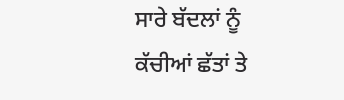ਸਾਰੇ ਬੱਦਲਾਂ ਨੂੰ
ਕੱਚੀਆਂ ਛੱਤਾਂ ਤੇ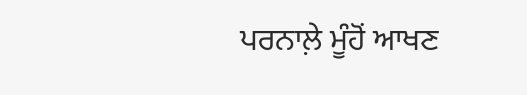ਪਰਨਾਲ਼ੇ ਮੂੰਹੋਂ ਆਖਣ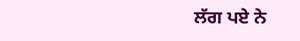ਲੱਗ ਪਏ ਨੇ